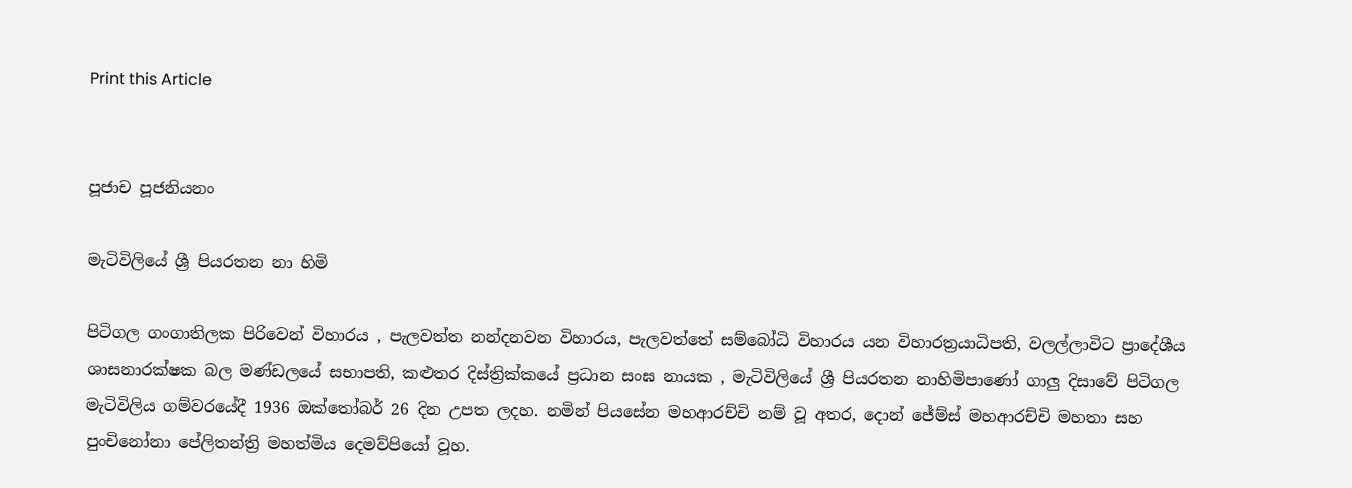Print this Article


පූජාච පූජනියනං

මැටිවිලියේ ශ්‍රී පියරතන නා හිමි

පිටිගල ගංගාතිලක පිරිවෙන් විහාරය , පැලවත්ත නන්දනවන විහාරය, පැලවත්තේ සම්බෝධි විහාරය යන විහාරත්‍රයාධිපති, වලල්ලාවිට ප්‍රාදේශීය ශාසනාරක්ෂක බල මණ්ඩලයේ සභාපති, කළුතර දිස්ත්‍රික්කයේ ප්‍රධාන සංඝ නායක , මැටිවිලියේ ශ්‍රී පියරතන නාහිමිපාණෝ ගාලු දිසාවේ පිටිගල මැටිවිලිය ගම්වරයේදී 1936 ඔක්තෝබර් 26 දින උපත ලදහ. නමින් පියසේන මහආරච්චි නම් වූ අතර, දොන් ජේම්ස් මහආරච්චි මහතා සහ පුංචිනෝනා පේලිතන්ත්‍රි මහත්මිය දෙමව්පියෝ වූහ.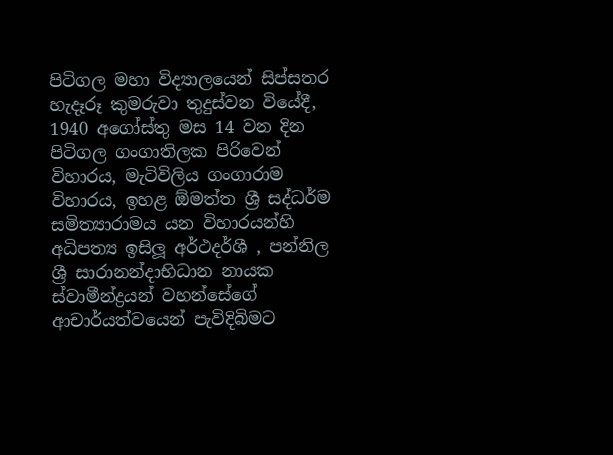පිටිගල මහා විද්‍යාලයෙන් සිප්සතර හැදෑරූ කුමරුවා තුදුස්වන වියේදී, 1940 අගෝස්තු මස 14 වන දින පිටිගල ගංගාතිලක පිරිවෙන් විහාරය, මැටිවිලිය ගංගාරාම විහාරය, ඉහළ ඕමත්ත ශ්‍රී සද්ධර්ම සමිත්‍යාරාමය යන විහාරයන්හි අධිපත්‍ය ඉසිලූ අර්ථදර්ශී , පන්නිල ශ්‍රී සාරානන්දාභිධාන නායක ස්වාමීන්ද්‍රයන් වහන්සේගේ ආචාර්යත්වයෙන් පැවිදිබිමට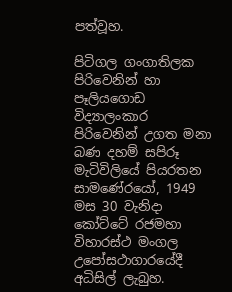පත්වූහ.

පිටිගල ගංගාතිලක පිරිවෙනින් හා පෑලියගොඩ විද්‍යාලංකාර පිරිවෙනින් උගත මනා බණ දහම් සපිරූ මැටිවිලියේ පියරතන සාමණේරයෝ, 1949 මස 30 වැනිදා කෝට්ටේ රජමහා විහාරස්ථ මංගල උපෝසථාගාරයේදී අධිසිල් ලැබුහ.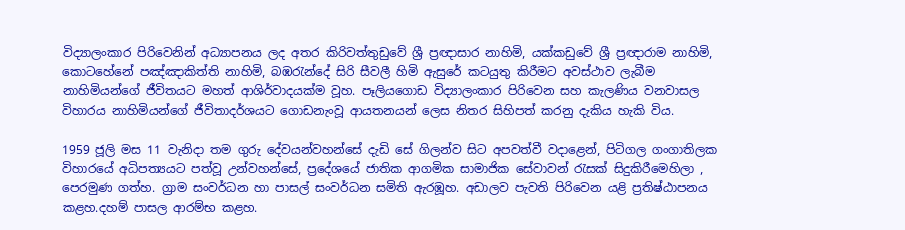විද්‍යාලංකාර පිරිවෙනින් අධ්‍යාපනය ලද අතර කිරිවත්තුඩුවේ ශ්‍රී ප්‍රඥාසාර නාහිමි, යක්කඩුවේ ශ්‍රී ප්‍රඥාරාම නාහිමි, කොටහේනේ පඤ්ඤාකිත්ති නාහිමි, බඹරැන්දේ සිරි සීවලී හිමි ඇසුරේ කටයුතු කිරීමට අවස්ථාව ලැබීම නාහිමියන්ගේ ජීවිතයට මහත් ආශිර්වාදයක්ම වූහ. පෑලියගොඩ විද්‍යාලංකාර පිරිවෙන සහ කැලණිය වනවාසල විහාරය නාහිමියන්ගේ ජීවිතාදර්ශයට ගොඩනැංවූ ආයතනයන් ලෙස නිතර සිහිපත් කරනු දැකිය හැකි විය.

1959 ජූලි මස 11 වැනිදා තම ගුරු දේවයන්වහන්සේ දැඩි සේ ගිලන්ව සිට අපවත්වී වදාළෙන්, පිටිගල ගංගාතිලක විහාරයේ අධිපත්‍යයට පත්වූ උන්වහන්සේ, ප්‍රදේශයේ ජාතික ආගමික සාමාජික සේවාවන් රැසක් සිදුකිරීමෙහිලා , පෙරමුණ ගත්හ. ග්‍රාම සංවර්ධන හා පාසල් සංවර්ධන සමිති ඇරඹූහ. අඩාලව පැවති පිරිවෙන යළි ප්‍රතිෂ්ඨාපනය කළහ.දහම් පාසල ආරම්භ කළහ.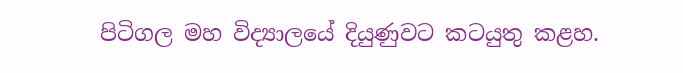පිටිගල මහ විද්‍යාලයේ දියුණුවට කටයුතු කළහ.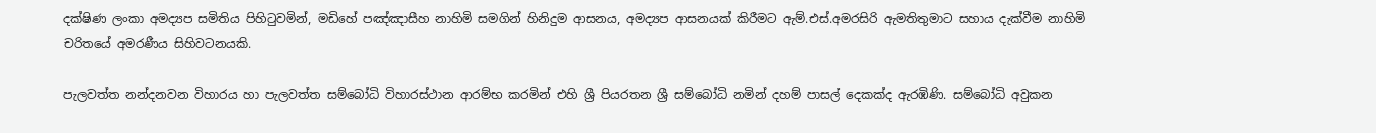දක්ෂිණ ලංකා අමද්‍යප සමිතිය පිහිටුවමින්, මඩිහේ පඤ්ඤාසීහ නාහිමි සමගින් හිනිදුම ආසනය, අමද්‍යප ආසනයක් කිරීමට ඇම්.එස්.අමරසිරි ඇමතිතුමාට සහාය දැක්වීම නාහිමි චරිතයේ අමරණීය සිහිවටනයකි.

පැලවත්ත නන්දනවන විහාරය හා පැලවත්ත සම්බෝධි විහාරස්ථාන ආරම්භ කරමින් එහි ශ්‍රී පියරතන ශ්‍රී සම්බෝධි නමින් දහම් පාසල් දෙකක්ද ඇරඹිණි. සම්බෝධි අවුකන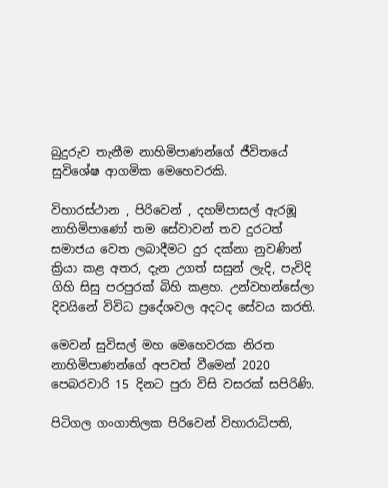බුදුරුව තැනීම නාහිමිපාණන්ගේ ජීවිතයේ සුවිශේෂ ආගමික මෙහෙවරකි.

විහාරස්ථාන , පිරිවෙන් , දහම්පාසල් ඇරඹූ නාහිමිපාණෝ තම සේවාවන් තව දුරටත් සමාජය වෙත ලබාදීමට දුර දක්නා නුවණින් ක්‍රියා කළ අතර, දැන උගත් සසුන් ලැදි, පැවිදි ගිහි සිසු පරපුරක් බිහි කළහ. උන්වහන්සේලා දිවයිනේ විවිධ ප්‍රදේශවල අදටද සේවය කරති.

මෙවන් සුවිසල් මහ මෙහෙවරක නිරත නාහිමිපාණන්ගේ අපවත් වීමෙන් 2020 පෙබරවාරි 15 දිනට පුරා විසි වසරක් සපිරිණි.

පිටිගල ගංගාතිලක පිරිවෙන් විහාරාධිපති,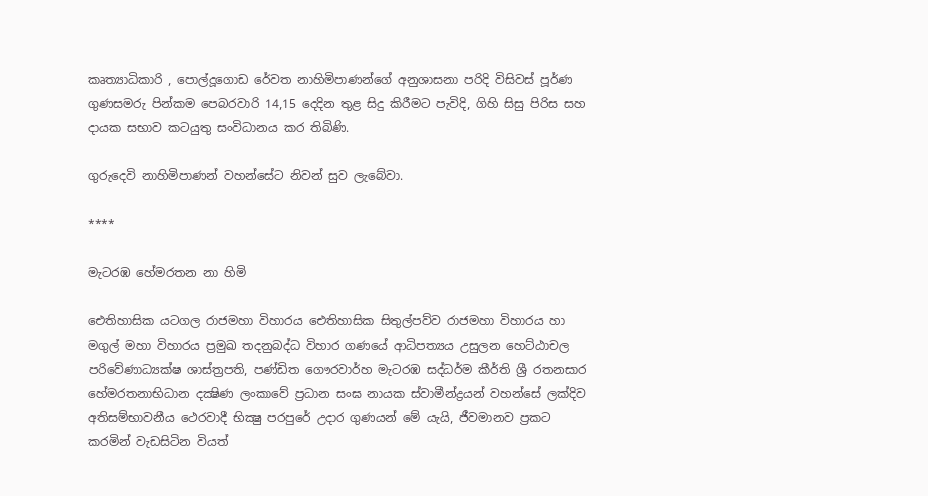කෘත්‍යාධිකාරි , පොල්දූගොඩ රේවත නාහිමිපාණන්ගේ අනුශාසනා පරිදි විසිවස් පූර්ණ ගුණසමරු පින්කම පෙබරවාරි 14,15 දෙදින තුළ සිදු කිරීමට පැවිදි, ගිහි සිසු පිරිස සහ දායක සභාව කටයුතු සංවිධානය කර තිබිණි.

ගුරුදෙවි නාහිමිපාණන් වහන්සේට නිවන් සුව ලැබේවා.

****

මැටරඹ හේමරතන නා හිමි

ඓතිහාසික යටගල රාජමහා විහාරය ඓතිහාසික සිතුල්පව්ව රාජමහා විහාරය හා මගුල් මහා විහාරය ප්‍රමුඛ තදනුබද්ධ විහාර ගණයේ ආධිපත්‍යය උසුලන හෙට්ඨාචල පරිවේණාධ්‍යක්ෂ ශාස්ත්‍රපති, පණ්ඩිත ගෞරවාර්හ මැටරඹ සද්ධර්ම කීර්ති ශ්‍රී රතනසාර හේමරතනාභිධාන දක්‍ෂිණ ලංකාවේ ප්‍රධාන සංඝ නායක ස්වාමීන්ද්‍රයන් වහන්සේ ලක්දිව අතිසම්භාවනීය ථෙරවාදී භික්‍ෂු පරපුරේ උදාර ගුණයන් මේ යැයි, ජීවමානව ප්‍රකට කරමින් වැඩසිටින වියත්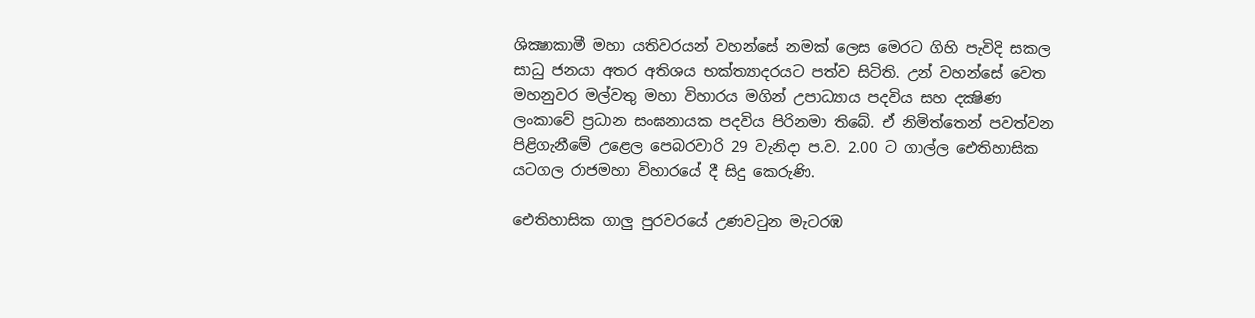ශික්‍ෂාකාමී මහා යතිවරයන් වහන්සේ නමක් ලෙස මෙරට ගිහි පැවිදි සකල සාධු ජනයා අතර අතිශය භක්ත්‍යාදරයට පත්ව සිටිති. උන් වහන්සේ වෙත මහනුවර මල්වතු මහා විහාරය මගින් උපාධ්‍යාය පදවිය සහ දක්‍ෂිණ ලංකාවේ ප්‍රධාන සංඝනායක පදවිය පිරිනමා තිබේ. ඒ නිමිත්තෙන් පවත්වන පිළිගැනීමේ උළෙල පෙබරවාරි 29 වැනිදා ප.ව. 2.00 ට ගාල්ල ඓතිහාසික යටගල රාජමහා විහාරයේ දී සිදු කෙරුණි.

ඓතිහාසික ගාලු පුරවරයේ උණවටුන මැටරඹ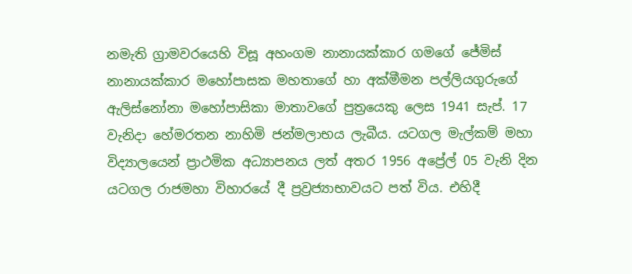නමැති ග්‍රාමවරයෙහි විසූ අහංගම නානායක්කාර ගමගේ ජේමිස් නානායක්කාර මහෝපාසක මහතාගේ හා අක්මීමන පල්ලියගුරුගේ ඇලිස්නෝනා මහෝපාසිකා මාතාවගේ පුත්‍රයෙකු ලෙස 1941 සැප්. 17 වැනිදා හේමරතන නාහිමි ජන්මලාභය ලැබීය. යටගල මැල්කම් මහා විද්‍යාලයෙන් ප්‍රාථමික අධ්‍යාපනය ලත් අතර 1956 අප්‍රේල් 05 වැනි දින යටගල රාජමහා විහාරයේ දී ප්‍රව්‍රජ්‍යාභාවයට පත් විය. එහිදී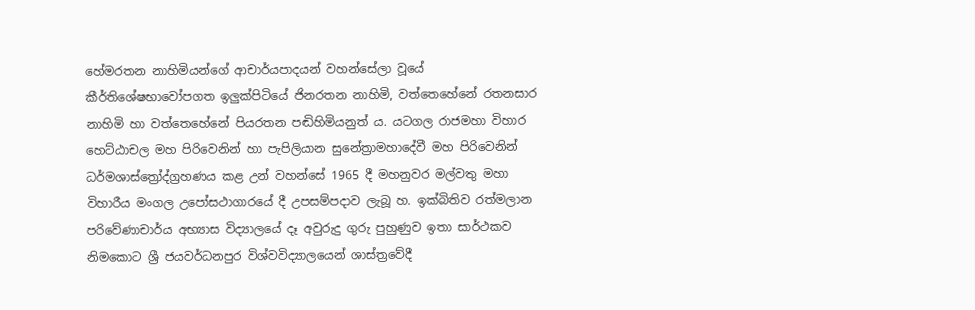හේමරතන නාහිමියන්ගේ ආචාර්යපාදයන් වහන්සේලා වූයේ කීර්තිශේෂභාවෝපගත ඉලුක්පිටියේ ජිනරතන නාහිමි, වත්තෙහේනේ රතනසාර නාහිමි හා වත්තෙහේනේ පියරතන පඬිහිමියනුත් ය. යටගල රාජමහා විහාර හෙට්ඨාචල මහ පිරිවෙනින් හා පැපිලියාන සුනේත්‍රාමහාදේවී මහ පිරිවෙනින් ධර්මශාස්ත්‍රෝද්ග්‍රහණය කළ උන් වහන්සේ 1965 දී මහනුවර මල්වතු මහා විහාරීය මංගල උපෝසථාගාරයේ දී උපසම්පදාව ලැබූ හ. ඉක්බිතිව රත්මලාන පරිවේණාචාර්ය අභ්‍යාස විද්‍යාලයේ දෑ අවුරුදු ගුරු පුහුණුව ඉතා සාර්ථකව නිමකොට ශ්‍රී ජයවර්ධනපුර විශ්වවිද්‍යාලයෙන් ශාස්ත්‍රවේදී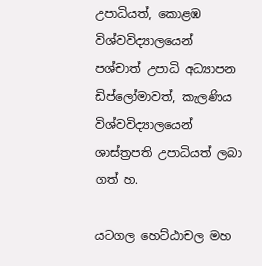උපාධියත්, කොළඹ විශ්වවිද්‍යාලයෙන් පශ්චාත් උපාධි අධ්‍යාපන ඩිප්ලෝමාවත්, කැලණිය විශ්වවිද්‍යාලයෙන් ශාස්ත්‍රපති උපාධියත් ලබා ගත් හ.

යටගල හෙට්ඨාචල මහ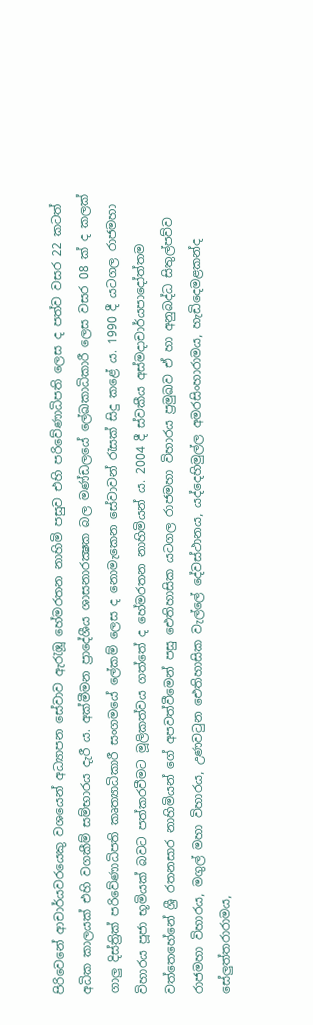පිරිවෙනේ ආචාර්යවරයෙකු වශයෙන් අධ්‍යාපන සේවාව ඇරැඹූ හේමරතන නාහිමි පසුව එහි පරිවේණාධිපති ලෙස ද පත්ව වසර 22 කටත් අධික කාලයක් එහි වගකීම් සම්භාරය දැරී ය. අක්මීමන ප්‍රාදේශීය ශාසනාරක්‍ෂක බල මණ්ඩලයේ ලේඛකාධිකාරී ලෙස වසර 08 ක් ද කලක් ගාලු දිස්ත්‍රික් පරිවේණාධිපති කෘත්‍යාධිකාරී සංගමයේ ලේකම් ලෙස ද නොමැකෙන සේවාවන් රැසක් සිදු කළේ ය. 1990 දී යටගල රාජමහා විහාරය පූජා භූමියක් බවට පත්කරවීමට මූලිකත්වය ගත්තේ ද හේමරතන නාහිමියන් ය. 2004 දී ස්වකීය අස්මදාචාර්යපාදෝත්තම වත්තෙහේනේ ශ්‍රී රතනසාර නාහිමියන් ගේ අපවත්වීමෙන් පසු ඓතිහාසික යටගල රාජමහා විහාරය ප්‍රමුඛව ඒ හා අනුබද්ධ සිතුල්පව්ව රාජමහා විහාරය, මගුල් මහා විහාරය, උණවටුන ඓතිහාසික වැල්ලේ දේවස්ථානය, යද්දෙහිමුල්ල අමරසිංහාරාමය, හැඩිදෙමළකන්ද සේලුත්තරාරාමය,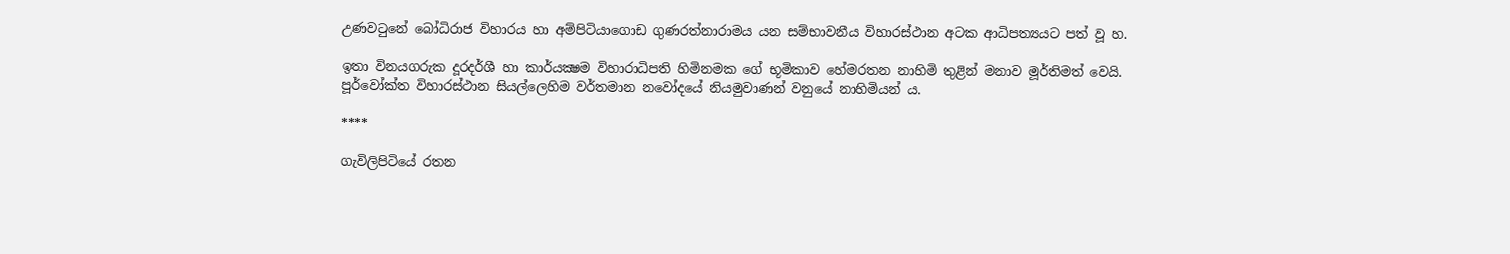උණවටුනේ බෝධිරාජ විහාරය හා අම්පිටියාගොඩ ගුණරත්නාරාමය යන සම්භාවනීය විහාරස්ථාන අටක ආධිපත්‍යයට පත් වූ හ.

ඉතා විනයගරුක දූරදර්ශී හා කාර්යක්‍ෂම විහාරාධිපති හිමිනමක ගේ භූමිකාව හේමරතන නාහිමි තුළින් මනාව මූර්තිමත් වෙයි. පූර්වෝක්ත විහාරස්ථාන සියල්ලෙහිම වර්තමාන නවෝදයේ නියමුවාණන් වනුයේ නාහිමියන් ය.

****

ගැවිලිපිටියේ රතන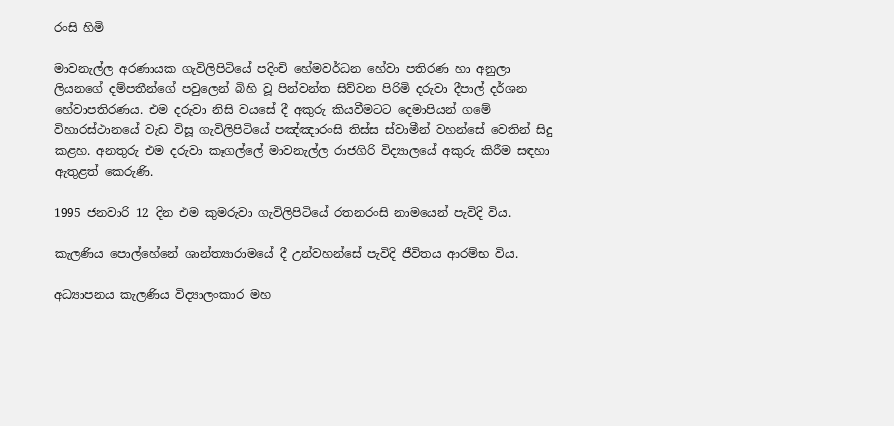රංසි හිමි

මාවනැල්ල අරණායක ගැවිලිපිටියේ පදිංචි හේමවර්ධන හේවා පතිරණ හා අනුලා ලියනගේ දම්පතීන්ගේ පවුලෙන් බිහි වූ පින්වන්ත සිව්වන පිරිමි දරුවා දීපාල් දර්ශන හේවාපතිරණය. එම දරුවා නිසි වයසේ දී අකුරු කියවීමටට දෙමාපියන් ගමේ විහාරස්ථානයේ වැඩ විසූ ගැවිලිපිටියේ පඤ්ඤාරංසි තිස්ස ස්වාමීන් වහන්සේ වෙතින් සිදු කළහ. අනතුරු එම දරුවා කෑගල්ලේ මාවනැල්ල රාජගිරි විද්‍යාලයේ අකුරු කිරීම සඳහා ඇතුළත් කෙරුණි.

1995 ජනවාරි 12 දින එම කුමරුවා ගැවිලිපිටියේ රතනරංසි නාමයෙන් පැවිදි විය.

කැලණිය පොල්හේනේ ශාන්ත්‍යාරාමයේ දී උන්වහන්සේ පැවිදි ජීවිතය ආරම්භ විය.

අධ්‍යාපනය කැලණිය විද්‍යාලංකාර මහ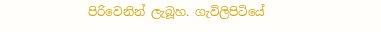පිරිවෙනින් ලැබූහ. ගැවිලිපිටියේ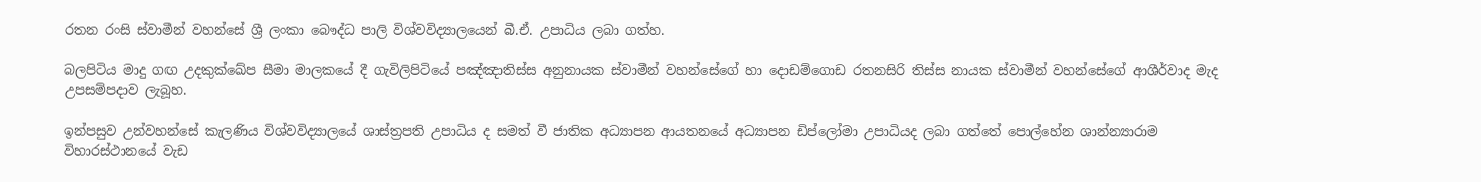රතන රංසි ස්වාමීන් වහන්සේ ශ්‍රී ලංකා බෞද්ධ පාලි විශ්වවිද්‍යාලයෙන් බී.ඒ. උපාධිය ලබා ගත්හ.

බලපිටිය මාදු ගඟ උදකුක්ඛේප සීමා මාලකයේ දී ගැවිලිපිටියේ පඤ්ඤාතිස්ස අනුනායක ස්වාමීන් වහන්සේගේ හා දොඩම්ගොඩ රතනසිරි තිස්ස නායක ස්වාමීන් වහන්සේගේ ආශීර්වාද මැද උපසම්පදාව ලැබූහ.

ඉන්පසුව උන්වහන්සේ කැලණිය විශ්වවිද්‍යාලයේ ශාස්ත්‍රපති උපාධිය ද සමත් වී ජාතික අධ්‍යාපන ආයතනයේ අධ්‍යාපන ඩිප්ලෝමා උපාධියද ලබා ගත්තේ පොල්හේන ශාන්න්‍යාරාම විහාරස්ථානයේ වැඩ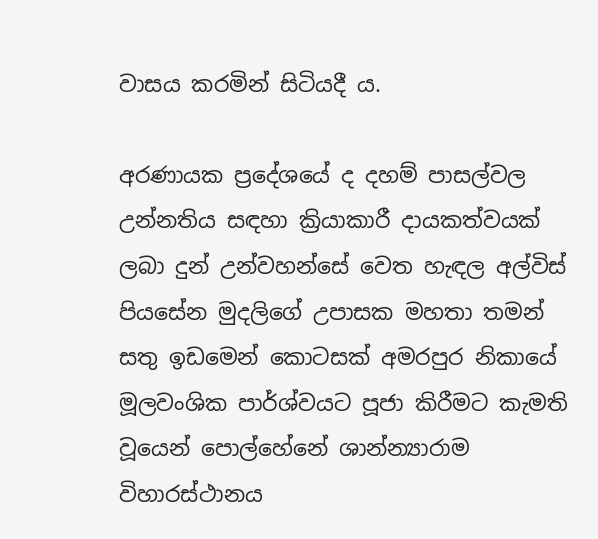වාසය කරමින් සිටියදී ය.

අරණායක ප්‍රදේශයේ ද දහම් පාසල්වල උන්නතිය සඳහා ක්‍රියාකාරී දායකත්වයක් ලබා දුන් උන්වහන්සේ වෙත හැඳල අල්විස් පියසේන මුදලිගේ උපාසක මහතා තමන් සතු ඉඩමෙන් කොටසක් අමරපුර නිකායේ මූලවංශික පාර්ශ්වයට පූජා කිරීමට කැමති වූයෙන් පොල්හේනේ ශාන්න්‍යාරාම විහාරස්ථානය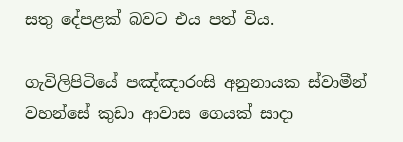සතු දේපළක් බවට එය පත් විය.

ගැවිලිපිටියේ පඤ්ඤාරංසි අනුනායක ස්වාමීන් වහන්සේ කුඩා ආවාස ගෙයක් සාදා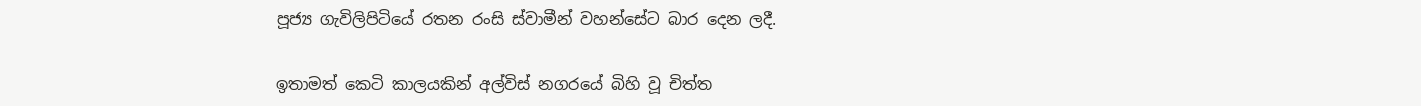පූජ්‍ය ගැවිලිපිටියේ රතන රංසි ස්වාමීන් වහන්සේට බාර දෙන ලදී.

ඉතාමත් කෙටි කාලයකින් අල්විස් නගරයේ බිහි වූ චිත්ත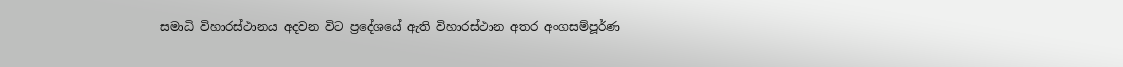සමාධි විහාරස්ථානය අදවන විට ප්‍රදේශයේ ඇති විහාරස්ථාන අතර අංගසම්පූර්ණ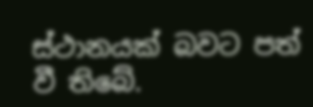ස්ථානයක් බවට පත් වී තිබේ.